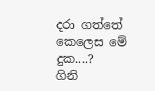දරා ගත්තේ කෙලෙස මේ දුක....?
ගිනි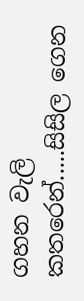ගහන වැලි කතරෙන්.....සිසිල ගෙන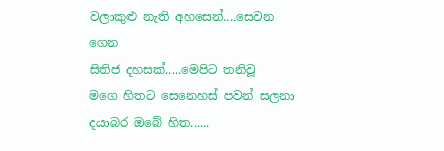වලාකුළු නැති අහසෙන්....සෙවන ගෙන
සිතිජ දහසක්.....මෙපිට තනිවූ
මගෙ හිතට සෙනෙහස් පවන් සලනා
දයාබර ඔබේ හිත......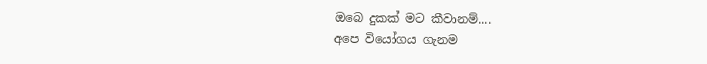ඔබෙ දුකක් මට කීවානම්....
අපෙ වියෝගය ගැනම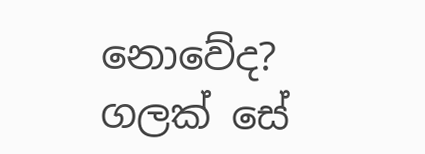නොවේද?
ගලක් සේ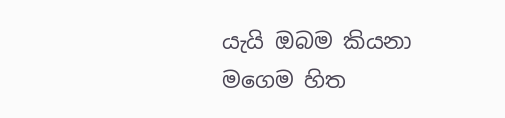යැයි ඔබම කියනා
මගෙම හිත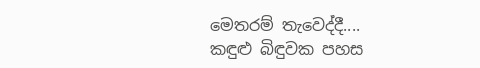මෙතරම් තැවෙද්දී....
කඳුළු බිඳුවක පහස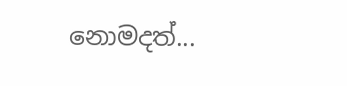නොමදත්...